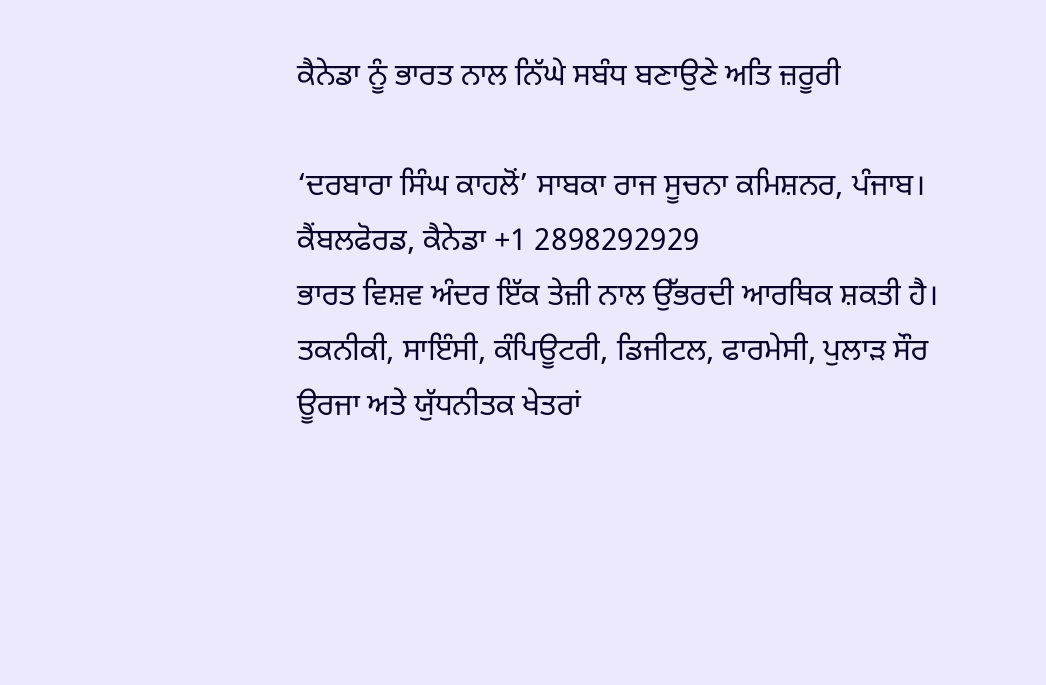ਕੈਨੇਡਾ ਨੂੰ ਭਾਰਤ ਨਾਲ ਨਿੱਘੇ ਸਬੰਧ ਬਣਾਉਣੇ ਅਤਿ ਜ਼ਰੂਰੀ

‘ਦਰਬਾਰਾ ਸਿੰਘ ਕਾਹਲੋਂ’ ਸਾਬਕਾ ਰਾਜ ਸੂਚਨਾ ਕਮਿਸ਼ਨਰ, ਪੰਜਾਬ।
ਕੈਂਬਲਫੋਰਡ, ਕੈਨੇਡਾ +1 2898292929
ਭਾਰਤ ਵਿਸ਼ਵ ਅੰਦਰ ਇੱਕ ਤੇਜ਼ੀ ਨਾਲ ਉੱਭਰਦੀ ਆਰਥਿਕ ਸ਼ਕਤੀ ਹੈ। ਤਕਨੀਕੀ, ਸਾਇੰਸੀ, ਕੰਪਿਊਟਰੀ, ਡਿਜੀਟਲ, ਫਾਰਮੇਸੀ, ਪੁਲਾੜ ਸੌਰ ਊਰਜਾ ਅਤੇ ਯੁੱਧਨੀਤਕ ਖੇਤਰਾਂ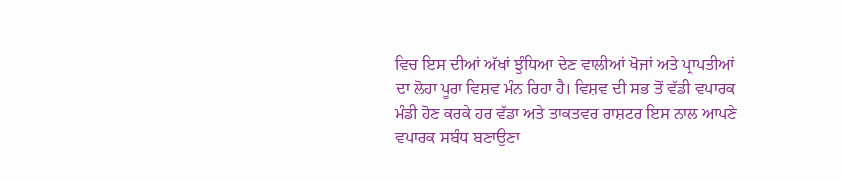ਵਿਚ ਇਸ ਦੀਆਂ ਅੱਖਾਂ ਝੁੰਧਿਆ ਦੇਣ ਵਾਲੀਆਂ ਖੋਜਾਂ ਅਤੇ ਪ੍ਰਾਪਤੀਆਂ ਦਾ ਲੋਹਾ ਪੂਰਾ ਵਿਸ਼ਵ ਮੰਨ ਰਿਹਾ ਹੈ। ਵਿਸ਼ਵ ਦੀ ਸਭ ਤੋਂ ਵੱਡੀ ਵਪਾਰਕ ਮੰਡੀ ਹੋਣ ਕਰਕੇ ਹਰ ਵੱਡਾ ਅਤੇ ਤਾਕਤਵਰ ਰਾਸ਼ਟਰ ਇਸ ਨਾਲ ਆਪਣੇ ਵਪਾਰਕ ਸਬੰਧ ਬਣਾਉਣਾ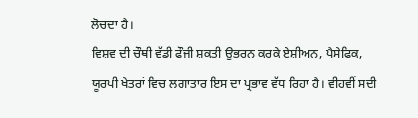ਲੋਚਦਾ ਹੈ।
ਵਿਸ਼ਵ ਦੀ ਚੌਥੀ ਵੱਡੀ ਫੌਜੀ ਸ਼ਕਤੀ ਉਭਰਨ ਕਰਕੇ ਏਸ਼ੀਅਨ, ਪੈਸੇਫਿਕ, ਯੂਰਪੀ ਖੇਤਰਾਂ ਵਿਚ ਲਗਾਤਾਰ ਇਸ ਦਾ ਪ੍ਰਭਾਵ ਵੱਧ ਰਿਹਾ ਹੈ। ਵੀਹਵੀਂ ਸਦੀ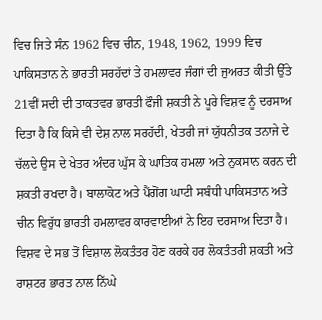ਵਿਚ ਜਿਤੇ ਸੰਨ 1962 ਵਿਚ ਚੀਨ, 1948, 1962, 1999 ਵਿਚ ਪਾਕਿਸਤਾਨ ਨੇ ਭਾਰਤੀ ਸਰਹੱਦਾਂ ਤੇ ਹਮਲਾਵਰ ਜੰਗਾਂ ਦੀ ਜੁਅਰਤ ਕੀਤੀ ਉੱਤੇ 21ਵੀਂ ਸਦੀ ਦੀ ਤਾਕਤਵਰ ਭਾਰਤੀ ਫੌਜੀ ਸ਼ਕਤੀ ਨੇ ਪੂਰੇ ਵਿਸ਼ਵ ਨੂੰ ਦਰਸਾਅ ਦਿਤਾ ਹੈ ਕਿ ਕਿਸੇ ਵੀ ਦੇਸ਼ ਨਾਲ ਸਰਹੱਦੀ, ਖੇਤਰੀ ਜਾਂ ਯੁੱਧਨੀਤਕ ਤਨਾਜੇ ਦੇ ਚੱਲਦੇ ਉਸ ਦੇ ਖੇਤਰ ਅੰਦਰ ਘੁੱਸ ਕੇ ਘਾਤਿਕ ਹਮਲਾ ਅਤੇ ਨੁਕਸਾਨ ਕਰਨ ਦੀ ਸ਼ਕਤੀ ਰਖਦਾ ਹੈ। ਬਾਲਾਕੋਟ ਅਤੇ ਪੈਂਗੋਂਗ ਘਾਟੀ ਸਬੰਧੀ ਪਾਕਿਸਤਾਨ ਅਤੇ ਚੀਨ ਵਿਰੁੱਧ ਭਾਰਤੀ ਹਮਲਾਵਰ ਕਾਰਵਾਈਆਂ ਨੇ ਇਹ ਦਰਸਾਅ ਦਿਤਾ ਹੈ।
ਵਿਸ਼ਵ ਦੇ ਸਭ ਤੋਂ ਵਿਸ਼ਾਲ ਲੋਕਤੰਤਰ ਹੋਣ ਕਰਕੇ ਹਰ ਲੋਕਤੰਤਰੀ ਸ਼ਕਤੀ ਅਤੇ ਰਾਸ਼ਟਰ ਭਾਰਤ ਨਾਲ ਨਿੱਘੇ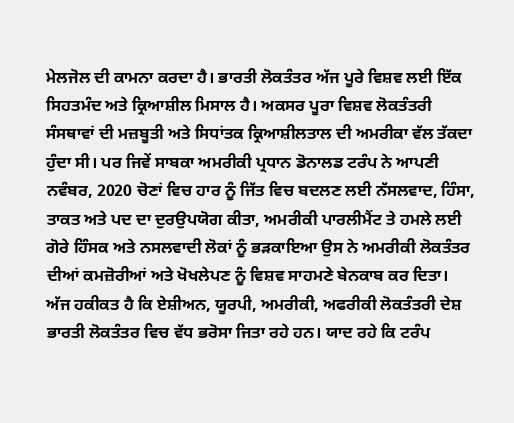ਮੇਲਜੋਲ ਦੀ ਕਾਮਨਾ ਕਰਦਾ ਹੈ। ਭਾਰਤੀ ਲੋਕਤੰਤਰ ਅੱਜ ਪੂਰੇ ਵਿਸ਼ਵ ਲਈ ਇੱਕ ਸਿਹਤਮੰਦ ਅਤੇ ਕ੍ਰਿਆਸ਼ੀਲ ਮਿਸਾਲ ਹੈ। ਅਕਸਰ ਪੂਰਾ ਵਿਸ਼ਵ ਲੋਕਤੰਤਰੀ ਸੰਸਥਾਵਾਂ ਦੀ ਮਜ਼ਬੂਤੀ ਅਤੇ ਸਿਧਾਂਤਕ ਕ੍ਰਿਆਸ਼ੀਲਤਾਲ ਦੀ ਅਮਰੀਕਾ ਵੱਲ ਤੱਕਦਾ ਹੁੰਦਾ ਸੀ। ਪਰ ਜਿਵੇਂ ਸਾਬਕਾ ਅਮਰੀਕੀ ਪ੍ਰਧਾਨ ਡੋਨਾਲਡ ਟਰੰਪ ਨੇ ਆਪਣੀ ਨਵੰਬਰ, 2020 ਚੋਣਾਂ ਵਿਚ ਹਾਰ ਨੂੰ ਜਿੱਤ ਵਿਚ ਬਦਲਣ ਲਈ ਨੱਸਲਵਾਦ, ਹਿੰਸਾ, ਤਾਕਤ ਅਤੇ ਪਦ ਦਾ ਦੁਰਉਪਯੋਗ ਕੀਤਾ, ਅਮਰੀਕੀ ਪਾਰਲੀਮੈਂਟ ਤੇ ਹਮਲੇ ਲਈ ਗੋਰੇ ਹਿੰਸਕ ਅਤੇ ਨਸਲਵਾਦੀ ਲੋਕਾਂ ਨੂੰ ਭੜਕਾਇਆ ਉਸ ਨੇ ਅਮਰੀਕੀ ਲੋਕਤੰਤਰ ਦੀਆਂ ਕਮਜ਼ੋਰੀਆਂ ਅਤੇ ਖੋਖਲੇਪਣ ਨੂੰ ਵਿਸ਼ਵ ਸਾਹਮਣੇ ਬੇਨਕਾਬ ਕਰ ਦਿਤਾ।
ਅੱਜ ਹਕੀਕਤ ਹੈ ਕਿ ਏਸ਼ੀਅਨ, ਯੂਰਪੀ, ਅਮਰੀਕੀ, ਅਫਰੀਕੀ ਲੋਕਤੰਤਰੀ ਦੇਸ਼ ਭਾਰਤੀ ਲੋਕਤੰਤਰ ਵਿਚ ਵੱਧ ਭਰੋਸਾ ਜਿਤਾ ਰਹੇ ਹਨ। ਯਾਦ ਰਹੇ ਕਿ ਟਰੰਪ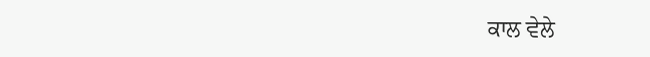ਕਾਲ ਵੇਲੇ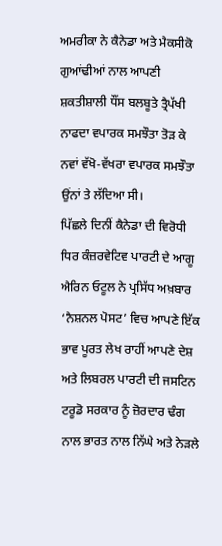ਅਮਰੀਕਾ ਨੇ ਕੈਨੇਡਾ ਅਤੇ ਮੈਕਸੀਕੋ ਗੁਆਂਢੀਆਂ ਨਾਲ ਆਪਣੀ ਸ਼ਕਤੀਸ਼ਾਲੀ ਧੌਂਸ ਬਲਬੂਤੇ ਤ੍ਰੈਪੱਖੀ ਨਾਫਦਾ ਵਪਾਰਕ ਸਮਝੌਤਾ ਤੋੜ ਕੇ ਨਵਾਂ ਵੱਖੋ-ਵੱਖਰਾ ਵਪਾਰਕ ਸਮਝੌਤਾ ਉਂਨਾਂ ਤੇ ਲੱਦਿਆ ਸੀ।
ਪਿੱਛਲੇ ਦਿਨੀਂ ਕੈਨੇਡਾ ਦੀ ਵਿਰੋਧੀ ਧਿਰ ਕੰਜ਼ਰਵੇਟਿਵ ਪਾਰਟੀ ਦੇ ਆਗੂ ਐਰਿਨ ਓਟੂਲ ਨੇ ਪ੍ਰਸਿੱਧ ਅਖ਼ਬਾਰ ‘ਨੈਸ਼ਨਲ ਪੋਸਟ’ ਵਿਚ ਆਪਣੇ ਇੱਕ ਭਾਵ ਪੂਰਤ ਲੇਖ ਰਾਹੀਂ ਆਪਣੇ ਦੇਸ਼ ਅਤੇ ਲਿਬਰਲ ਪਾਰਟੀ ਦੀ ਜਸਟਿਨ ਟਰੂਡੋ ਸਰਕਾਰ ਨੂੰ ਜ਼ੋਰਦਾਰ ਢੰਗ ਨਾਲ ਭਾਰਤ ਨਾਲ ਨਿੱਘੇ ਅਤੇ ਨੇੜਲੇ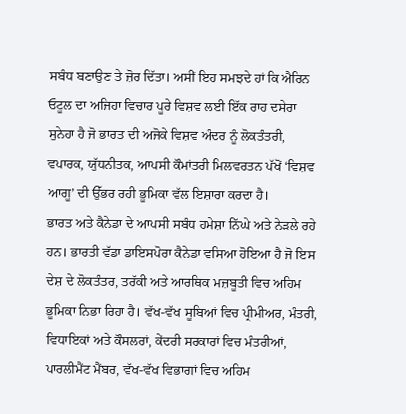ਸਬੰਧ ਬਣਾਉਣ ਤੇ ਜ਼ੋਰ ਦਿੱਤਾ। ਅਸੀਂ ਇਹ ਸਮਝਦੇ ਹਾਂ ਕਿ ਐਰਿਨ ਓਟੂਲ ਦਾ ਅਜਿਹਾ ਵਿਚਾਰ ਪੂਰੇ ਵਿਸ਼ਵ ਲਈ ਇੱਕ ਰਾਹ ਦਸੇਰਾ ਸੁਨੇਹਾ ਹੈ ਜੋ ਭਾਰਤ ਦੀ ਅਜੋਕੇ ਵਿਸ਼ਵ ਅੰਦਰ ਨੂੰ ਲੋਕਤੰਤਰੀ, ਵਪਾਰਕ, ਯੁੱਧਨੀਤਕ, ਆਪਸੀ ਕੌਮਾਂਤਰੀ ਮਿਲਵਰਤਨ ਪੱਖੋਂ ‘ਵਿਸ਼ਵ ਆਗੂ’ ਦੀ ਉੱਭਰ ਰਹੀ ਭੂਮਿਕਾ ਵੱਲ ਇਸ਼ਾਰਾ ਕਰਦਾ ਹੈ।
ਭਾਰਤ ਅਤੇ ਕੈਨੇਡਾ ਦੇ ਆਪਸੀ ਸਬੰਧ ਹਮੇਸ਼ਾ ਨਿੱਘੇ ਅਤੇ ਨੇੜਲੇ ਰਹੇ ਹਨ। ਭਾਰਤੀ ਵੱਡਾ ਡਾਇਸਪੋਰਾ ਕੈਨੇਡਾ ਵਸਿਆ ਹੋਇਆ ਹੈ ਜੋ ਇਸ ਦੇਸ਼ ਦੇ ਲੋਕਤੰਤਰ, ਤਰੱਕੀ ਅਤੇ ਆਰਥਿਕ ਮਜ਼ਬੂਤੀ ਵਿਚ ਅਹਿਮ ਭੂਮਿਕਾ ਨਿਭਾ ਰਿਹਾ ਹੈ। ਵੱਖ-ਵੱਖ ਸੂਬਿਆਂ ਵਿਚ ਪ੍ਰੀਮੀਅਰ, ਮੰਤਰੀ, ਵਿਧਾਇਕਾਂ ਅਤੇ ਕੌਸਲਰਾਂ, ਕੇਂਦਰੀ ਸਰਕਾਰਾਂ ਵਿਚ ਮੰਤਰੀਆਂ, ਪਾਰਲੀਮੈਂਟ ਮੈਂਬਰ, ਵੱਖ-ਵੱਖ ਵਿਭਾਗਾਂ ਵਿਚ ਅਹਿਮ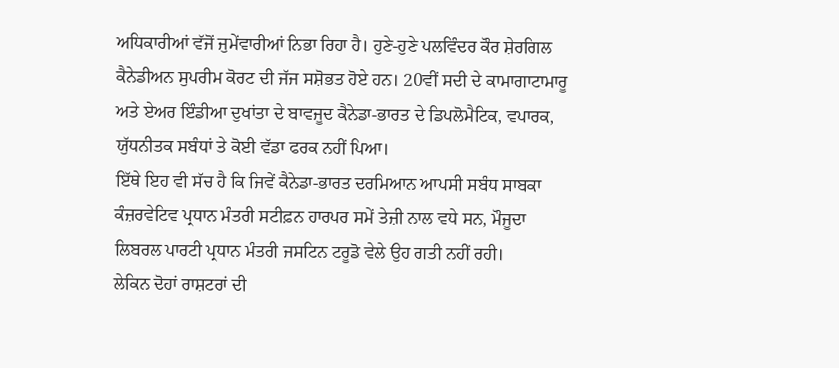ਅਧਿਕਾਰੀਆਂ ਵੱਜੋਂ ਜੁਮੇਂਵਾਰੀਆਂ ਨਿਭਾ ਰਿਹਾ ਹੈ। ਹੁਣੇ-ਹੁਣੇ ਪਲਵਿੰਦਰ ਕੌਰ ਸ਼ੇਰਗਿਲ ਕੈਨੇਡੀਅਨ ਸੁਪਰੀਮ ਕੋਰਟ ਦੀ ਜੱਜ ਸਸ਼ੋਭਤ ਹੋਏ ਹਨ। 20ਵੀਂ ਸਦੀ ਦੇ ਕਾਮਾਗਾਟਾਮਾਰੂ ਅਤੇ ਏਅਰ ਇੰਡੀਆ ਦੁਖਾਂਤਾ ਦੇ ਬਾਵਜੂਦ ਕੈਨੇਡਾ-ਭਾਰਤ ਦੇ ਡਿਪਲੋਮੈਟਿਕ, ਵਪਾਰਕ, ਯੁੱਧਨੀਤਕ ਸਬੰਧਾਂ ਤੇ ਕੋਈ ਵੱਡਾ ਫਰਕ ਨਹੀਂ ਪਿਆ।
ਇੱਥੇ ਇਹ ਵੀ ਸੱਚ ਹੈ ਕਿ ਜਿਵੇਂ ਕੈਨੇਡਾ-ਭਾਰਤ ਦਰਮਿਆਨ ਆਪਸੀ ਸਬੰਧ ਸਾਬਕਾ ਕੰਜ਼ਰਵੇਟਿਵ ਪ੍ਰਧਾਨ ਮੰਤਰੀ ਸਟੀਫ਼ਨ ਹਾਰਪਰ ਸਮੇਂ ਤੇਜ਼ੀ ਨਾਲ ਵਧੇ ਸਨ, ਮੌਜੂਦਾ ਲਿਬਰਲ ਪਾਰਟੀ ਪ੍ਰਧਾਨ ਮੰਤਰੀ ਜਸਟਿਨ ਟਰੂਡੋ ਵੇਲੇ ਉਹ ਗਤੀ ਨਹੀਂ ਰਹੀ।
ਲੇਕਿਨ ਦੋਹਾਂ ਰਾਸ਼ਟਰਾਂ ਦੀ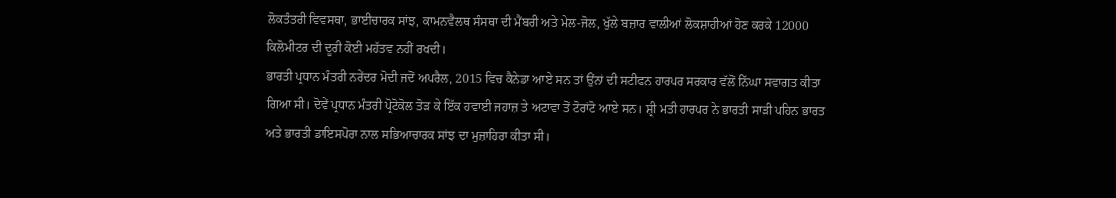ਲੋਕਤੰਤਰੀ ਵਿਵਸਥਾ, ਭਾਈਚਾਰਕ ਸਾਂਝ, ਕਾਮਨਵੈਲਥ ਸੰਸਥਾ ਦੀ ਮੈਂਬਰੀ ਅਤੇ ਮੇਲ-ਜੋਲ, ਖੁੱਲੇ ਬਜ਼ਾਰ ਵਾਲੀਆਂ ਲੋਕਸ਼ਾਹੀਆਂ ਹੋਣ ਕਰਕੇ 12000 ਕਿਲੋਮੀਟਰ ਦੀ ਦੂਰੀ ਕੋਈ ਮਹੱਤਵ ਨਹੀਂ ਰਖਦੀ।
ਭਾਰਤੀ ਪ੍ਰਧਾਨ ਮੰਤਰੀ ਨਰੇਂਦਰ ਮੋਦੀ ਜਦੋਂ ਅਪਰੈਲ, 2015 ਵਿਚ ਕੈਨੇਡਾ ਆਏ ਸਨ ਤਾਂ ਉਂਨਾਂ ਦੀ ਸਟੀਫਨ ਹਾਰਪਰ ਸਰਕਾਰ ਵੱਲੋਂ ਨਿੱਘਾ ਸਵਾਗਤ ਕੀਤਾ ਗਿਆ ਸੀ। ਦੋਵੇਂ ਪ੍ਰਧਾਨ ਮੰਤਰੀ ਪ੍ਰੋਟੋਕੋਲ ਤੋੜ ਕੇ ਇੱਕ ਹਵਾਈ ਜਹਾਜ਼ ਤੇ ਅਟਾਵਾ ਤੋਂ ਟੋਰਾਂਟੋ ਆਏ ਸਨ। ਸ਼੍ਰੀ ਮਤੀ ਹਾਰਪਰ ਨੇ ਭਾਰਤੀ ਸਾੜੀ ਪਹਿਨ ਭਾਰਤ ਅਤੇ ਭਾਰਤੀ ਡਾਇਸਪੋਰਾ ਨਾਲ ਸਭਿਆਚਾਰਕ ਸਾਂਝ ਦਾ ਮੁਜ਼ਾਹਿਰਾ ਕੀਤਾ ਸੀ।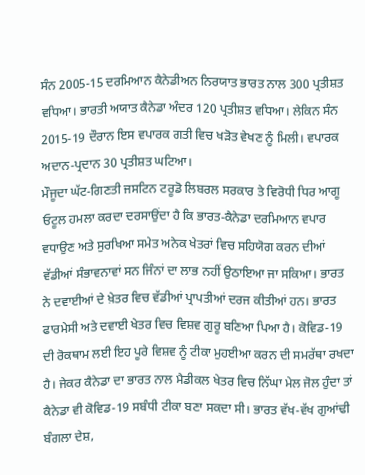ਸੰਨ 2005-15 ਦਰਮਿਆਨ ਕੈਨੇਡੀਅਨ ਨਿਰਯਾਤ ਭਾਰਤ ਨਾਲ 300 ਪ੍ਰਤੀਸ਼ਤ ਵਧਿਆ। ਭਾਰਤੀ ਅਯਾਤ ਕੈਨੇਡਾ ਅੰਦਰ 120 ਪ੍ਰਤੀਸ਼ਤ ਵਧਿਆ। ਲੇਕਿਨ ਸੰਨ 2015-19 ਦੌਰਾਨ ਇਸ ਵਪਾਰਕ ਗਤੀ ਵਿਚ ਖੜੋਤ ਵੇਖਣ ਨੂੰ ਮਿਲੀ। ਵਪਾਰਕ ਅਦਾਨ-ਪ੍ਰਦਾਨ 30 ਪ੍ਰਤੀਸ਼ਤ ਘਟਿਆ।
ਮੌਜੂਦਾ ਘੱਟ-ਗਿਣਤੀ ਜਸਟਿਨ ਟਰੂਡੋ ਲਿਬਰਲ ਸਰਕਾਰ ਤੇ ਵਿਰੋਧੀ ਧਿਰ ਆਗੂ ਓਟੂਲ ਹਮਲਾ ਕਰਦਾ ਦਰਸਾਉਂਦਾ ਹੈ ਕਿ ਭਾਰਤ-ਕੈਨੇਡਾ ਦਰਮਿਆਨ ਵਪਾਰ ਵਧਾਉਣ ਅਤੇ ਸੁਰਖਿਆ ਸਮੇਤ ਅਨੇਕ ਖੇਤਰਾਂ ਵਿਚ ਸਹਿਯੋਗ ਕਰਨ ਦੀਆਂ ਵੱਡੀਆਂ ਸੰਭਾਵਨਾਵਾਂ ਸਨ ਜਿੰਨਾਂ ਦਾ ਲਾਭ ਨਹੀਂ ਉਠਾਇਆ ਜਾ ਸਕਿਆ। ਭਾਰਤ ਨੇ ਦਵਾਈਆਂ ਦੇ ਖ਼ੇਤਰ ਵਿਚ ਵੱਡੀਆਂ ਪ੍ਰਾਪਤੀਆਂ ਦਰਜ ਕੀਤੀਆਂ ਹਨ। ਭਾਰਤ ਫਾਰਮੇਸੀ ਅਤੇ ਦਵਾਈ ਖੇਤਰ ਵਿਚ ਵਿਸ਼ਵ ਗੁਰੂ ਬਣਿਆ ਪਿਆ ਹੈ। ਕੋਵਿਡ-19 ਦੀ ਰੋਕਥਾਮ ਲਈ ਇਹ ਪੂਰੇ ਵਿਸ਼ਵ ਨੂੰ ਟੀਕਾ ਮੁਹਈਆ ਕਰਨ ਦੀ ਸਮਰੱਥਾ ਰਖਦਾ ਹੈ। ਜੇਕਰ ਕੈਨੇਡਾ ਦਾ ਭਾਰਤ ਨਾਲ ਮੈਡੀਕਲ ਖੇਤਰ ਵਿਚ ਨਿੱਘਾ ਮੇਲ ਜੋਲ ਹੁੰਦਾ ਤਾਂ ਕੈਨੇਡਾ ਵੀ ਕੋਵਿਡ-19 ਸਬੰਧੀ ਟੀਕਾ ਬਣਾ ਸਕਦਾ ਸੀ। ਭਾਰਤ ਵੱਖ-ਵੱਖ ਗੁਆਂਢੀ ਬੰਗਲਾ ਦੇਸ਼,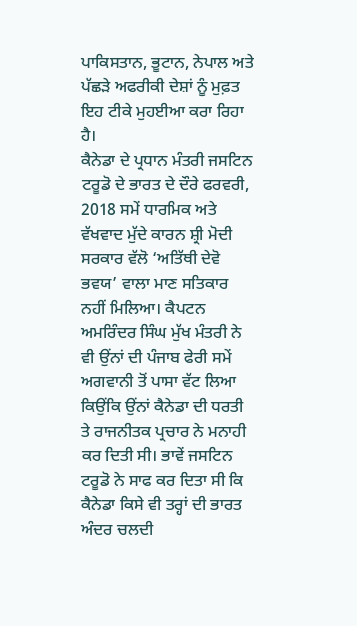ਪਾਕਿਸਤਾਨ, ਭੂਟਾਨ, ਨੇਪਾਲ ਅਤੇ ਪੱਛੜੇ ਅਫਰੀਕੀ ਦੇਸ਼ਾਂ ਨੂੰ ਮੁਫ਼ਤ ਇਹ ਟੀਕੇ ਮੁਹਈਆ ਕਰਾ ਰਿਹਾ ਹੈ।
ਕੈਨੇਡਾ ਦੇ ਪ੍ਰਧਾਨ ਮੰਤਰੀ ਜਸਟਿਨ ਟਰੂਡੋ ਦੇ ਭਾਰਤ ਦੇ ਦੌਰੇ ਫਰਵਰੀ, 2018 ਸਮੇਂ ਧਾਰਮਿਕ ਅਤੇ ਵੱਖਵਾਦ ਮੁੱਦੇ ਕਾਰਨ ਸ਼੍ਰੀ ਮੋਦੀ ਸਰਕਾਰ ਵੱਲੋ ‘ਅਤਿੱਥੀ ਦੇਵੋ ਭਵਯ’ ਵਾਲਾ ਮਾਣ ਸਤਿਕਾਰ ਨਹੀਂ ਮਿਲਿਆ। ਕੈਪਟਨ ਅਮਰਿੰਦਰ ਸਿੰਘ ਮੁੱਖ ਮੰਤਰੀ ਨੇ ਵੀ ਉਂਨਾਂ ਦੀ ਪੰਜਾਬ ਫੇਰੀ ਸਮੇਂ ਅਗਵਾਨੀ ਤੋਂ ਪਾਸਾ ਵੱਟ ਲਿਆ ਕਿਉਂਕਿ ਉਂਨਾਂ ਕੈਨੇਡਾ ਦੀ ਧਰਤੀ ਤੇ ਰਾਜਨੀਤਕ ਪ੍ਰਚਾਰ ਨੇ ਮਨਾਹੀ ਕਰ ਦਿਤੀ ਸੀ। ਭਾਵੇਂ ਜਸਟਿਨ ਟਰੂਡੋ ਨੇ ਸਾਫ ਕਰ ਦਿਤਾ ਸੀ ਕਿ ਕੈਨੇਡਾ ਕਿਸੇ ਵੀ ਤਰ੍ਹਾਂ ਦੀ ਭਾਰਤ ਅੰਦਰ ਚਲਦੀ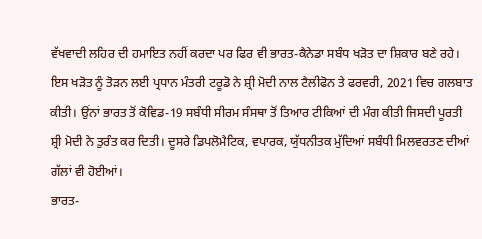ਵੱਖਵਾਦੀ ਲਹਿਰ ਦੀ ਹਮਾਇਤ ਨਹੀਂ ਕਰਦਾ ਪਰ ਫਿਰ ਵੀ ਭਾਰਤ-ਕੈਨੇਡਾ ਸਬੰਧ ਖੜੋਤ ਦਾ ਸ਼ਿਕਾਰ ਬਣੇ ਰਹੇ।
ਇਸ ਖੜੋਤ ਨੂੰ ਤੋੜਨ ਲਈ ਪ੍ਰਧਾਨ ਮੰਤਰੀ ਟਰੂਡੋ ਨੇ ਸ਼੍ਰੀ ਮੋਦੀ ਨਾਲ ਟੈਲੀਫੋਨ ਤੇ ਫਰਵਰੀ, 2021 ਵਿਚ ਗਲਬਾਤ ਕੀਤੀ। ਉਂਨਾਂ ਭਾਰਤ ਤੋਂ ਕੋਵਿਡ-19 ਸਬੰਧੀ ਸੀਰਮ ਸੰਸਥਾ ਤੋਂ ਤਿਆਰ ਟੀਕਿਆਂ ਦੀ ਮੰਗ ਕੀਤੀ ਜਿਸਦੀ ਪੂਰਤੀ ਸ਼੍ਰੀ ਮੋਦੀ ਨੇ ਤੁਰੰਤ ਕਰ ਦਿਤੀ। ਦੂਸਰੇ ਡਿਪਲੋਮੈਟਿਕ, ਵਪਾਰਕ, ਯੁੱਧਨੀਤਕ ਮੁੱਦਿਆਂ ਸਬੰਧੀ ਮਿਲਵਰਤਣ ਦੀਆਂ ਗੱਲਾਂ ਵੀ ਹੋਈਆਂ।
ਭਾਰਤ-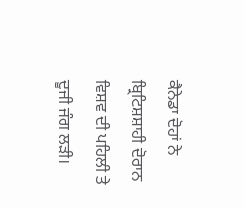ਕੈਨੇਡਾ ਦੋਹਾਂ ਨੇ ਬ੍ਰਿਟਿਸ਼ਸ਼ਾਹੀ ਦੋਰਾਨ ਵਿਸ਼ਵ ਦੀ ਪਹਿਲੀ ਤੇ ਦੂਜੀ ਜੰਗ ਲੜੀ।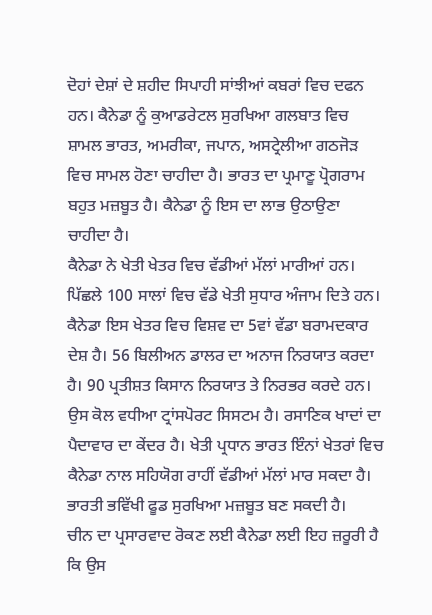ਦੋਹਾਂ ਦੇਸ਼ਾਂ ਦੇ ਸ਼ਹੀਦ ਸਿਪਾਹੀ ਸਾਂਝੀਆਂ ਕਬਰਾਂ ਵਿਚ ਦਫਨ ਹਨ। ਕੈਨੇਡਾ ਨੂੰ ਕੁਆਡਰੇਟਲ ਸੁਰਖਿਆ ਗਲਬਾਤ ਵਿਚ ਸ਼ਾਮਲ ਭਾਰਤ, ਅਮਰੀਕਾ, ਜਪਾਨ, ਅਸਟ੍ਰੇਲੀਆ ਗਠਜੋੜ ਵਿਚ ਸਾਮਲ ਹੋਣਾ ਚਾਹੀਦਾ ਹੈ। ਭਾਰਤ ਦਾ ਪ੍ਰਮਾਣੂ ਪ੍ਰੋਗਰਾਮ ਬਹੁਤ ਮਜ਼ਬੂਤ ਹੈ। ਕੈਨੇਡਾ ਨੂੰ ਇਸ ਦਾ ਲਾਭ ਉਠਾਉਣਾ ਚਾਹੀਦਾ ਹੈ।
ਕੈਨੇਡਾ ਨੇ ਖੇਤੀ ਖੇਤਰ ਵਿਚ ਵੱਡੀਆਂ ਮੱਲਾਂ ਮਾਰੀਆਂ ਹਨ। ਪਿੱਛਲੇ 100 ਸਾਲਾਂ ਵਿਚ ਵੱਡੇ ਖੇਤੀ ਸੁਧਾਰ ਅੰਜਾਮ ਦਿਤੇ ਹਨ। ਕੈਨੇਡਾ ਇਸ ਖੇਤਰ ਵਿਚ ਵਿਸ਼ਵ ਦਾ 5ਵਾਂ ਵੱਡਾ ਬਰਾਮਦਕਾਰ ਦੇਸ਼ ਹੈ। 56 ਬਿਲੀਅਨ ਡਾਲਰ ਦਾ ਅਨਾਜ ਨਿਰਯਾਤ ਕਰਦਾ ਹੈ। 90 ਪ੍ਰਤੀਸ਼ਤ ਕਿਸਾਨ ਨਿਰਯਾਤ ਤੇ ਨਿਰਭਰ ਕਰਦੇ ਹਨ। ਉਸ ਕੋਲ ਵਧੀਆ ਟ੍ਰਾਂਸਪੋਰਟ ਸਿਸਟਮ ਹੈ। ਰਸਾਣਿਕ ਖਾਦਾਂ ਦਾ ਪੈਦਾਵਾਰ ਦਾ ਕੇਂਦਰ ਹੈ। ਖੇਤੀ ਪ੍ਰਧਾਨ ਭਾਰਤ ਇੰਨਾਂ ਖੇਤਰਾਂ ਵਿਚ ਕੈਨੇਡਾ ਨਾਲ ਸਹਿਯੋਗ ਰਾਹੀਂ ਵੱਡੀਆਂ ਮੱਲਾਂ ਮਾਰ ਸਕਦਾ ਹੈ। ਭਾਰਤੀ ਭਵਿੱਖੀ ਫੂਡ ਸੁਰਖਿਆ ਮਜ਼ਬੂਤ ਬਣ ਸਕਦੀ ਹੈ।
ਚੀਨ ਦਾ ਪ੍ਰਸਾਰਵਾਦ ਰੋਕਣ ਲਈ ਕੈਨੇਡਾ ਲਈ ਇਹ ਜ਼ਰੂਰੀ ਹੈ ਕਿ ਉਸ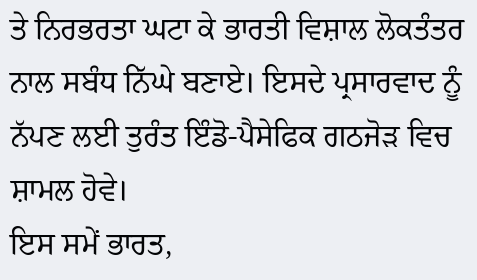ਤੇ ਨਿਰਭਰਤਾ ਘਟਾ ਕੇ ਭਾਰਤੀ ਵਿਸ਼ਾਲ ਲੋਕਤੰਤਰ ਨਾਲ ਸਬੰਧ ਨਿੱਘੇ ਬਣਾਏ। ਇਸਦੇ ਪ੍ਰਸਾਰਵਾਦ ਨੂੰ ਨੱਪਣ ਲਈ ਤੁਰੰਤ ਇੰਡੋ-ਪੈਸੇਫਿਕ ਗਠਜੋੜ ਵਿਚ ਸ਼ਾਮਲ ਹੋਵੇ।
ਇਸ ਸਮੇਂ ਭਾਰਤ,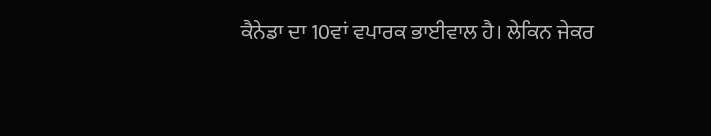ਕੈਨੇਡਾ ਦਾ 10ਵਾਂ ਵਪਾਰਕ ਭਾਈਵਾਲ ਹੈ। ਲੇਕਿਨ ਜੇਕਰ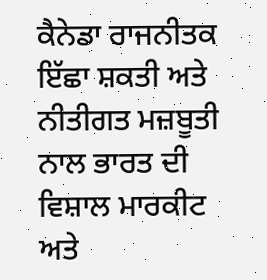ਕੈਨੇਡਾ ਰਾਜਨੀਤਕ ਇੱਛਾ ਸ਼ਕਤੀ ਅਤੇ ਨੀਤੀਗਤ ਮਜ਼ਬੂਤੀ ਨਾਲ ਭਾਰਤ ਦੀ ਵਿਸ਼ਾਲ ਮਾਰਕੀਟ ਅਤੇ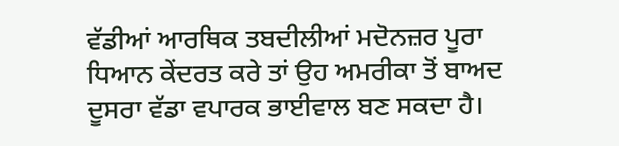ਵੱਡੀਆਂ ਆਰਥਿਕ ਤਬਦੀਲੀਆਂ ਮਦੋਨਜ਼ਰ ਪੂਰਾ ਧਿਆਨ ਕੇਂਦਰਤ ਕਰੇ ਤਾਂ ਉਹ ਅਮਰੀਕਾ ਤੋਂ ਬਾਅਦ ਦੂਸਰਾ ਵੱਡਾ ਵਪਾਰਕ ਭਾਈਵਾਲ ਬਣ ਸਕਦਾ ਹੈ।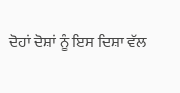ਦੋਹਾਂ ਦੋਸ਼ਾਂ ਨੂੰ ਇਸ ਦਿਸ਼ਾ ਵੱਲ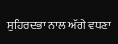ਸੁਹਿਰਦਭਾ ਨਾਲ ਅੱਗੇ ਵਧਣਾ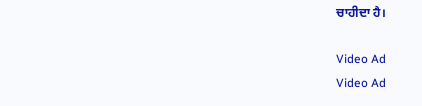ਚਾਹੀਦਾ ਹੈ।

Video Ad
Video Ad